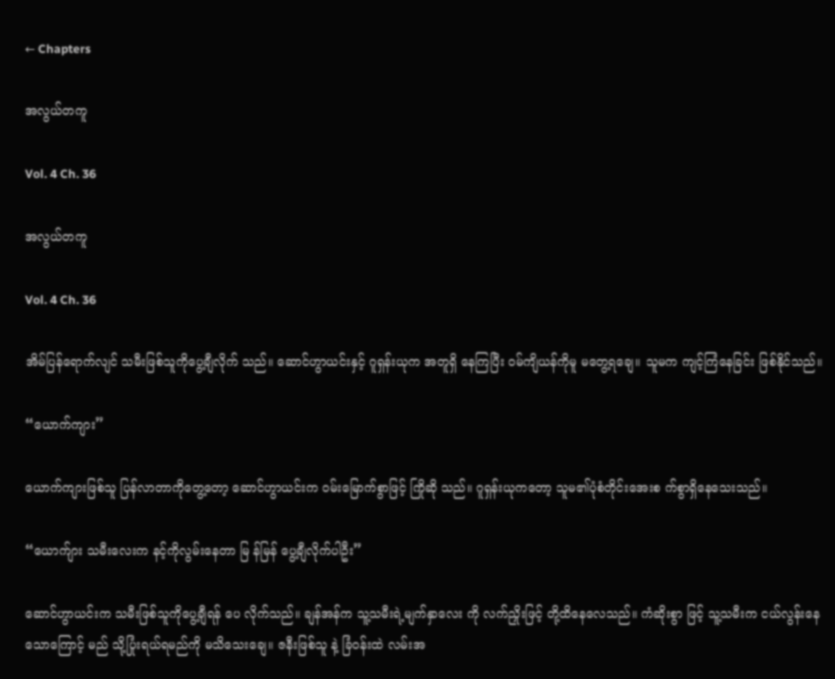← Chapters

အလွယ်တကူ

Vol. 4 Ch. 36

အလွယ်တကူ

Vol. 4 Ch. 36

အိမ်ပြန်ရောက်လျင် သမီးဖြစ်သူကိုပွေ့ချီလိုက် သည်။ ဆောင်ဟွာယင်းနှင့် ဂူရှန်းယုက အတူရှိ နေကြပြီး ဝမ်ကျိယန်ကိုမူ မတွေ့ရချေ။ သူမက ကျင့်ကြံနေခြင်း ဖြစ်နိုင်သည်။

“ယောက်ကျား”

ယောက်ကျားဖြစ်သူ ပြန်လာတာကိုတွေ့တော့ ဆောင်ဟွာယင်းက ဝမ်းမြောက်စွာဖြင့် ကြိုဆို သည်။ ဂူရှန်းယုကတော့ သူမ၏ပုံစံတိုင်းအေးစ က်စွာရှိနေသေးသည်။

“ယောက်ျား သမီးလေးက နင့်ကိုလွမ်းနေတာ မြ န်မြန် ပွေ့ချီလိုက်ပါဦး”

ဆောင်ဟွာယင်းက သမီးဖြစ်သူကိုပွေ့ချီရန် ပေ လိုက်သည်။ ချန်အန်က သူ့သမီးရဲ့မျက်နှာလေး ကို လက်ညှိုးဖြင့် တို့ထိနေလေသည်။ ကံဆိုးစွာ ဖြင့် သူ့သမီးက ငယ်လွန်းနေသောကြောင့် မည် သို့ပြုံးရယ်ရမည်ကို မသိသေးချေ။ ဇနီးဖြစ်သူ နဲ့ ခြံဝန်းထဲ လမ်းအ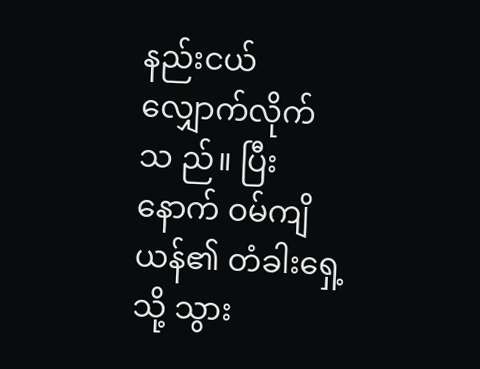နည်းငယ် လျှောက်လိုက်သ ည်။ ပြီးနောက် ဝမ်ကျိယန်၏ တံခါးရှေ့သို့ သွား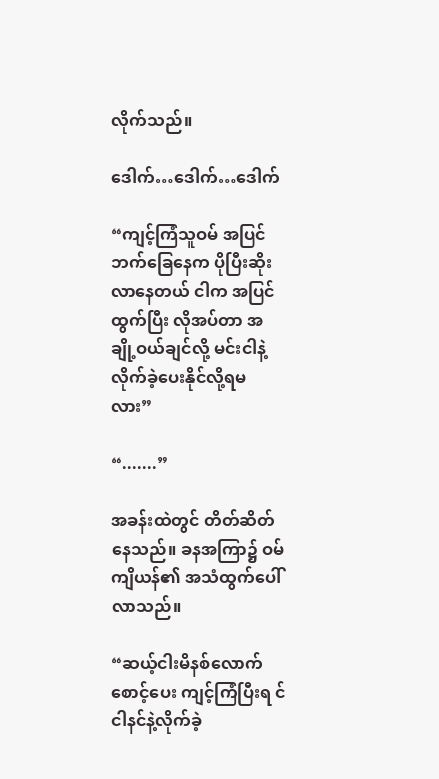လိုက်သည်။

ဒေါက်…ဒေါက်…ဒေါက်

“ကျင့်ကြံသူဝမ် အပြင်ဘက်ခြေနေက ပိုပြီးဆိုး လာနေတယ် ငါက အပြင်ထွက်ပြီး လိုအပ်တာ အချို့ဝယ်ချင်လို့ မင်းငါနဲ့ လိုက်ခဲ့ပေးနိုင်လို့ရမ လား”

“.......”

အခန်းထဲတွင် တိတ်ဆိတ်နေသည်။ ခနအကြာ၌ ဝမ်ကျိယန်၏ အသံထွက်ပေါ်လာသည်။

“ဆယ့်ငါးမိနစ်လောက် စောင့်ပေး ကျင့်ကြံပြီးရ င် ငါနင်နဲ့လိုက်ခဲ့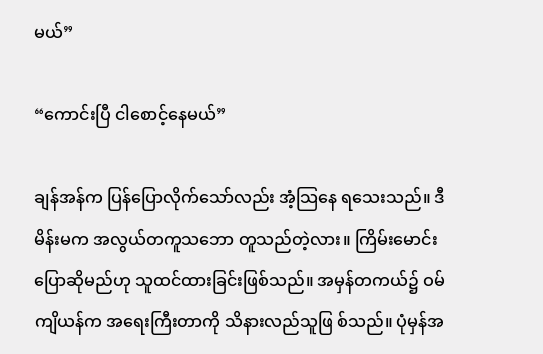မယ်”

“ကောင်းပြီ ငါစောင့်နေမယ်”

ချန်အန်က ပြန်ပြောလိုက်သော်လည်း အံ့သြနေ ရသေးသည်။ ဒီမိန်းမက အလွယ်တကူသဘော တူသည်တဲ့လား။ ကြိမ်းမောင်းပြောဆိုမည်ဟု သူထင်ထားခြင်းဖြစ်သည်။ အမှန်တကယ်၌ ဝမ် ကျိယန်က အရေးကြီးတာကို သိနားလည်သူဖြ စ်သည်။ ပုံမှန်အ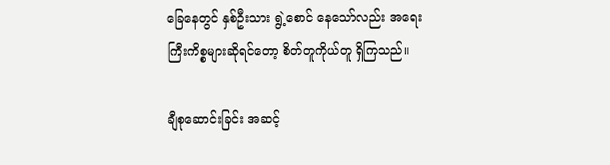ခြေနေတွင် နှစ်ဦးသား ရွဲ့စောင် နေသော်လည်း အရေးကြီးကိစ္စများဆိုရင်တော့ စိတ်တူကိုယ်တူ ရှိကြသည်။

ချီစုဆောင်းခြင်း အဆင့်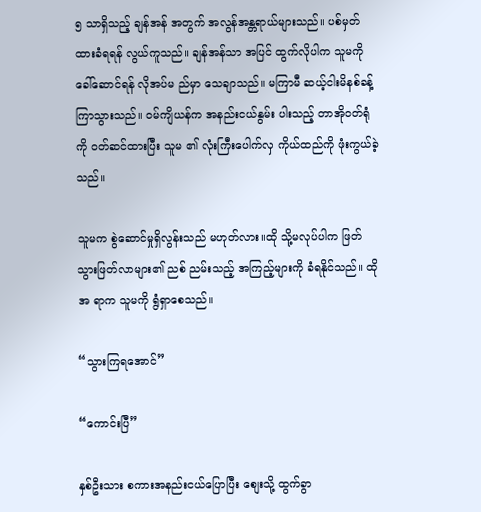၅ သာရှိသည့် ချန်အန် အတွက် အလွန်အန္တရာယ်များသည်။ ပစ်မှတ် ထားခံရရန် လွယ်ကူသည်။ ချန်အန်သာ အပြင် ထွက်လိုပါက သူမကို ခေါ်ဆောင်ရန် လိုအပ်မ ည်မှာ သေချာသည်။ မကြာမီ ဆယ့်ငါးမိနစ်ခန့် ကြာသွားသည်။ ဝမ်ကျိယန်က အနည်းငယ်နွမ်း ပါးသည့် တာအိုဝတ်ရုံကို ဝတ်ဆင်ထားပြီး သူမ ၏ လုံးကြီးပေါက်လှ ကိုယ်ထည်ကို ဖုံးကွယ်ခဲ့ သည်။

သူမက စွဲဆောင်မှုရှိလွန်းသည် မဟုတ်လား။ထို သို့မလုပ်ပါက ဖြတ်သွားဖြတ်လာများ၏ ညစ် ညမ်းသည့် အကြည့်များကို ခံရနိုင်သည်။ ထိုအ ရာက သူမကို ရွံရှာစေသည်။

“သွားကြရအောင်”

“ကောင်းပြီ”

နှစ်ဦးသား စကားအနည်းငယ်ပြောပြီး စျေးသို့ ထွက်ခွာ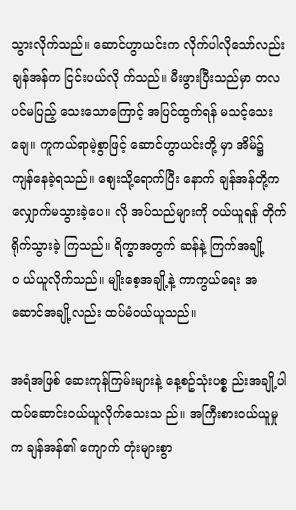သွားလိုက်သည်။ ဆောင်ဟွာယင်းက လိုက်ပါလိုသော်လည်း ချန်အန်က ငြင်းပယ်လို က်သည်။ မီးဖွားပြီးသည်မှာ တလပင်မပြည့် သေးသောကြောင့် အပြင်ထွက်ရန် မသင့်သေး ချေ။ ကူကယ်ရာမဲ့စွာဖြင့် ဆောင်ဟွာယင်းတို့ မှာ အိမ်၌ ကျန်နေခဲ့ရသည်။ စျေးသို့ရောက်ပြီး နောက် ချန်အန်တို့က လျှောက်မသွားခဲ့ပေ။ လို အပ်သည်များကို ဝယ်ယူရန် တိုက်ရိုက်သွားခဲ့ ကြသည်။ ရိက္ခာအတွက် ဆန်နဲ့ ကြက်အချို့ဝ ယ်ယူလိုက်သည်။ မျိုးစေ့အချို့နဲ့ ကာကွယ်ရေး အဆောင်အချို့လည်း ထပ်မံဝယ်ယူသည်။

အရံအဖြစ် ဆေးကုန်ကြမ်းများနဲ့ နေ့စဥ်သုံးပစ္စ ည်းအချို့ပါ ထပ်ဆောင်းဝယ်ယူလိုက်သေးသ ည်။ အကြီးစားဝယ်ယူမှုက ချန်အန်၏ ကျောက် တုံးများစွာ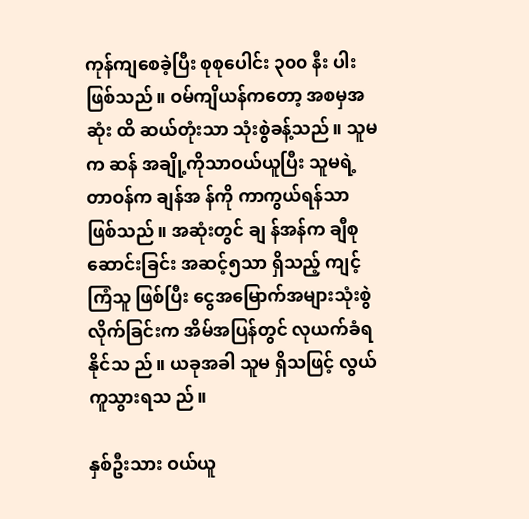ကုန်ကျစေခဲ့ပြီး စုစုပေါင်း ၃၀၀ နီး ပါးဖြစ်သည်။ ဝမ်ကျိယန်ကတော့ အစမှအဆုံး ထိ ဆယ်တုံးသာ သုံးစွဲခန့်သည်။ သူမက ဆန် အချို့ကိုသာဝယ်ယူပြီး သူမရဲ့တာဝန်က ချန်အ န်ကို ကာကွယ်ရန်သာ ဖြစ်သည်။ အဆုံးတွင် ချ န်အန်က ချီစုဆောင်းခြင်း အဆင့်၅သာ ရှိသည့် ကျင့်ကြံသူ ဖြစ်ပြီး ငွေအမြောက်အများသုံးစွဲ လိုက်ခြင်းက အိမ်အပြန်တွင် လုယက်ခံရနိုင်သ ည်။ ယခုအခါ သူမ ရှိသဖြင့် လွယ်ကူသွားရသ ည်။

နှစ်ဦးသား ဝယ်ယူ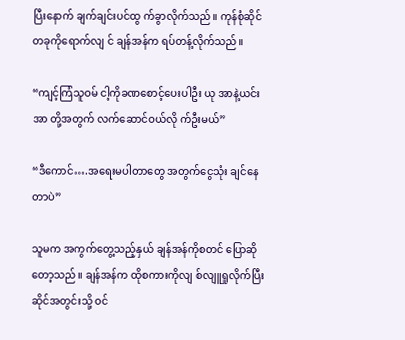ပြီးနောက် ချက်ချင်းပင်ထွ က်ခွာလိုက်သည်။ ကုန်စုံဆိုင်တခုကိုရောက်လျ င် ချန်အန်က ရပ်တန့်လိုက်သည်။

“ကျင့်ကြံသူဝမ် ငါ့ကိုခဏစောင့်ပေးပါဦး ယု အာနဲ့ယင်းအာ တို့အတွက် လက်ဆောင်ဝယ်လို က်ဦးမယ်”

“ဒီကောင်….အရေးမပါတာတွေ အတွက်ငွေသုံး ချင်နေတာပဲ”

သူမက အကွက်တွေ့သည့်နှယ် ချန်အန်ကိုစတင် ပြောဆိုတော့သည်။ ချန်အန်က ထိုစကားကိုလျ စ်လျူရှုလိုက်ပြီး ဆိုင်အတွင်းသို့ ဝင်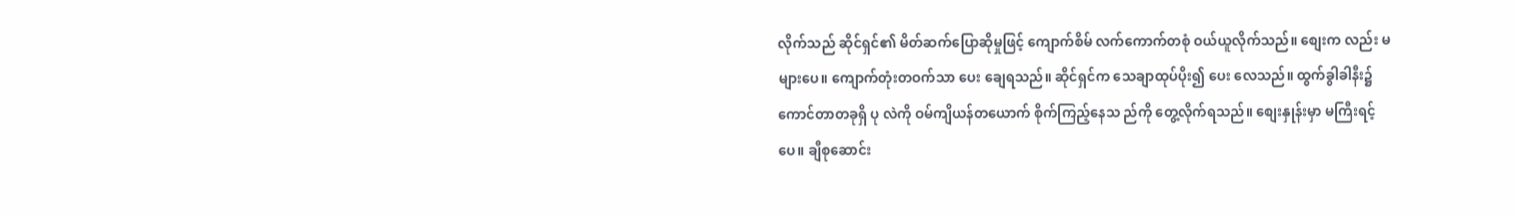လိုက်သည် ဆိုင်ရှင်၏ မိတ်ဆက်ပြောဆိုမှုဖြင့် ကျောက်စိမ် လက်ကောက်တစုံ ဝယ်ယူလိုက်သည်။ စျေးက လည်း မများပေ။ ကျောက်တုံးတဝက်သာ ပေး ချေရသည်။ ဆိုင်ရှင်က သေချာထုပ်ပိုး၍ ပေး လေသည်။ ထွက်ခွါခါနီး၌ ကောင်တာတခုရှိ ပု လဲကို ဝမ်ကျိယန်တယောက် စိုက်ကြည့်နေသ ည်ကို တွေ့လိုက်ရသည်။ စျေးနှုန်းမှာ မကြီးရင့် ပေ။ ချီစုဆောင်း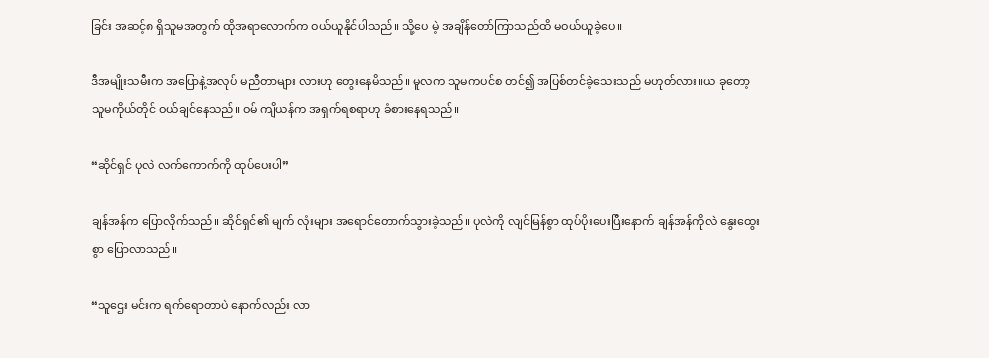ခြင်း အဆင့်၈ ရှိသူမအတွက် ထိုအရာလောက်က ဝယ်ယူနိုင်ပါသည်။ သို့ပေ မဲ့ အချိန်တော်ကြာသည်ထိ မဝယ်ယူခဲ့ပေ။

ဒီအမျိုးသမီးက အပြောနဲ့အလုပ် မညီတာများ လားဟု တွေးနေမိသည်။ မူလက သူမကပင်စ တင်၍ အပြစ်တင်ခဲ့သေးသည် မဟုတ်လား။ယ ခုတော့ သူမကိုယ်တိုင် ဝယ်ချင်နေသည်။ ဝမ် ကျိယန်က အရှက်ရစရာဟု ခံစားနေရသည်။

“ဆိုင်ရှင် ပုလဲ လက်ကောက်ကို ထုပ်ပေးပါ”

ချန်အန်က ပြောလိုက်သည်။ ဆိုင်ရှင်၏ မျက် လုံးများ အရောင်တောက်သွားခဲ့သည်။ ပုလဲကို လျင်မြန်စွာ ထုပ်ပိုးပေးပြီးနောက် ချန်အန်ကိုလဲ နွေးထွေးစွာ ပြောလာသည်။

“သူဌေး မင်းက ရက်ရောတာပဲ နောက်လည်း လာ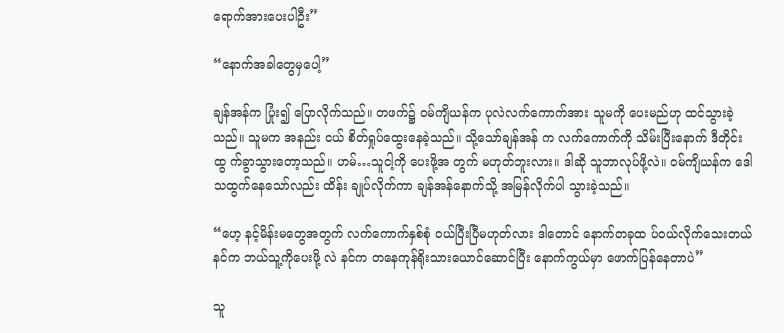ရောက်အားပေးပါဦး”

“နောက်အခါတွေမှပေါ့”

ချန်အန်က ပြုံး၍ ပြောလိုက်သည်။ တဖက်၌ ဝမ်ကျိယန်က ပုလဲလက်ကောက်အား သူမကို ပေးမည်ဟု ထင်သွားခဲ့သည်။ သူမက အနည်း ငယ် စိတ်ရှုပ်ထွေးနေခဲ့သည်။ သို့သော်ချန်အန် က လက်ကောက်ကို သိမ်းပြီးနောက် ဒီတိုင်းထွ က်ခွာသွားတော့သည်။ ဟမ်…သူငါ့ကို ပေးဖို့အ တွက် မဟုတ်ဘူးလား။ ဒါဆို သူဘာလုပ်ဖို့လဲ။ ဝမ်ကျိယန်က ဒေါသထွက်နေသော်လည်း ထိန်း ချုပ်လိုက်ကာ ချန်အန်နောက်သို့ အမြန်လိုက်ပါ သွားခဲ့သည်။

“ဟေ့ နင့်မိန်းမတွေအတွက် လက်ကောက်နှစ်စုံ ဝယ်ပြီးပြီမဟုတ်လား ဒါတောင် နောက်တခုထ ပ်ဝယ်လိုက်သေးတယ် နင်က ဘယ်သူ့ကိုပေးဖို့ လဲ နင်က တနေကုန်ရိုးသားယောင်ဆောင်ပြီး နောက်ကွယ်မှာ ဖောက်ပြန်နေတာပဲ”

သူ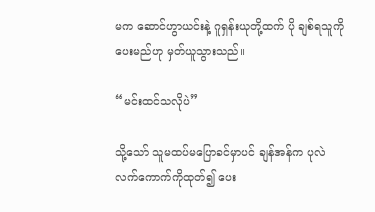မက ဆောင်ဟွာယင်းနဲ့ ဂူရှန်းယုတို့ထက် ပို ချစ်ရသူကို ပေးမည်ဟု မှတ်ယူသွားသည်။

“မင်းထင်သလိုပဲ”

သို့သော် သူမထပ်မပြောခင်မှာပင် ချန်အန်က ပုလဲ လက်ကောက်ကိုထုတ်၍ ပေး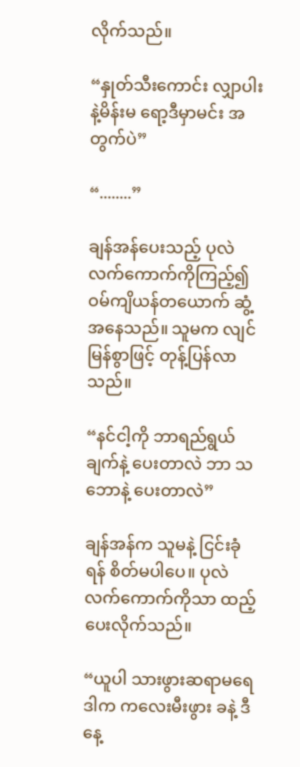လိုက်သည်။

“နှုတ်သီးကောင်း လျှာပါးနဲ့မိန်းမ ရော့ဒီမှာမင်း အတွက်ပဲ”

“........”

ချန်အန်ပေးသည့် ပုလဲလက်ကောက်ကိုကြည့်၍ ဝမ်ကျိယန်တယောက် ဆွံ့အနေသည်။ သူမက လျင်မြန်စွာဖြင့် တုန့်ပြန်လာသည်။

“နင်ငါ့ကို ဘာရည်ရွယ်ချက်နဲ့ ပေးတာလဲ ဘာ သဘောနဲ့ ပေးတာလဲ”

ချန်အန်က သူမနဲ့ ငြင်းခုံရန် စိတ်မပါပေ။ ပုလဲ လက်ကောက်ကိုသာ ထည့်ပေးလိုက်သည်။

“ယူပါ သားဖွားဆရာမရေ ဒါက ကလေးမီးဖွား ခနဲ့ ဒီနေ့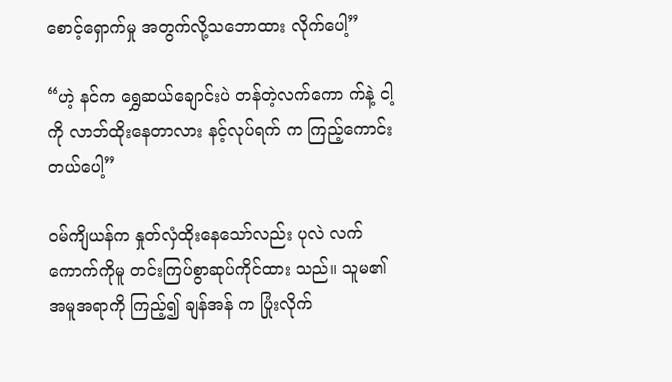စောင့်ရှောက်မှု အတွက်လို့သဘောထား လိုက်ပေါ့”

“ဟဲ့ နင်က ရွှေဆယ်ချောင်းပဲ တန်တဲ့လက်ကော က်နဲ့ ငါ့ကို လာဘ်ထိုးနေတာလား နင့်လုပ်ရက် က ကြည့်ကောင်းတယ်ပေါ့”

ဝမ်ကျိယန်က နှုတ်လှံထိုးနေသော်လည်း ပုလဲ လက်ကောက်ကိုမူ တင်းကြပ်စွာဆုပ်ကိုင်ထား သည်။ သူမ၏ အမူအရာကို ကြည့်၍ ချန်အန် က ပြုံးလိုက်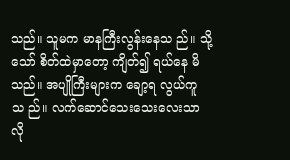သည်။ သူမက မာနကြီးလွန်းနေသ ည်။ သို့သော် စိတ်ထဲမှာတော့ ကျိတ်၍ ရယ်နေ မိသည်။ အပျိုကြီးများက ချော့ရ လွယ်ကူသ ည်။ လက်ဆောင်သေးသေးလေးသာ လို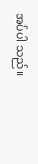အပ်ပါ သည်။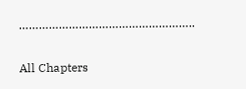……………………………………………..

All Chapters